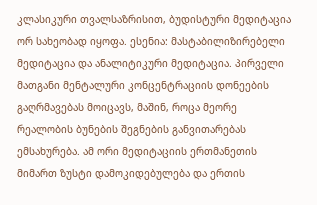კლასიკური თვალსაზრისით, ბუდისტური მედიტაცია ორ სახეობად იყოფა. ესენია: მასტაბილიზირებელი მედიტაცია და ანალიტიკური მედიტაცია. პირველი მათგანი მენტალური კონცენტრაციის დონეების გაღრმავებას მოიცავს, მაშინ, როცა მეორე რეალობის ბუნების შეგნების განვითარებას ემსახურება. ამ ორი მედიტაციის ერთმანეთის მიმართ ზუსტი დამოკიდებულება და ერთის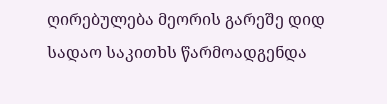ღირებულება მეორის გარეშე დიდ სადაო საკითხს წარმოადგენდა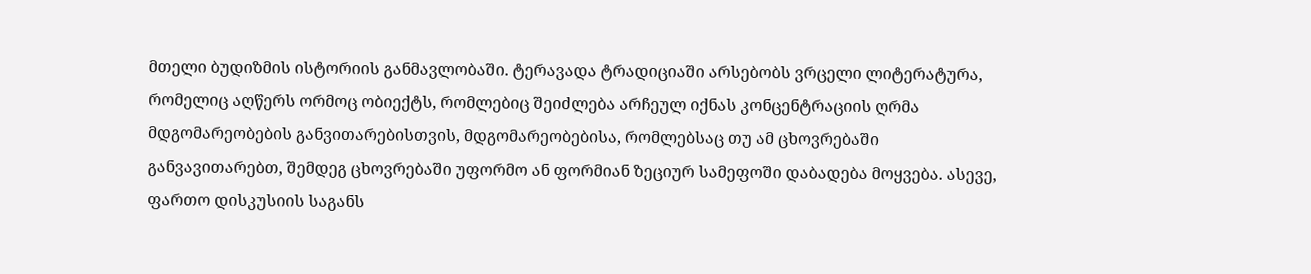მთელი ბუდიზმის ისტორიის განმავლობაში. ტერავადა ტრადიციაში არსებობს ვრცელი ლიტერატურა, რომელიც აღწერს ორმოც ობიექტს, რომლებიც შეიძლება არჩეულ იქნას კონცენტრაციის ღრმა მდგომარეობების განვითარებისთვის, მდგომარეობებისა, რომლებსაც თუ ამ ცხოვრებაში განვავითარებთ, შემდეგ ცხოვრებაში უფორმო ან ფორმიან ზეციურ სამეფოში დაბადება მოყვება. ასევე, ფართო დისკუსიის საგანს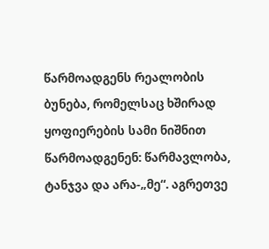წარმოადგენს რეალობის ბუნება, რომელსაც ხშირად ყოფიერების სამი ნიშნით წარმოადგენენ: წარმავლობა, ტანჯვა და არა-„მე“. აგრეთვე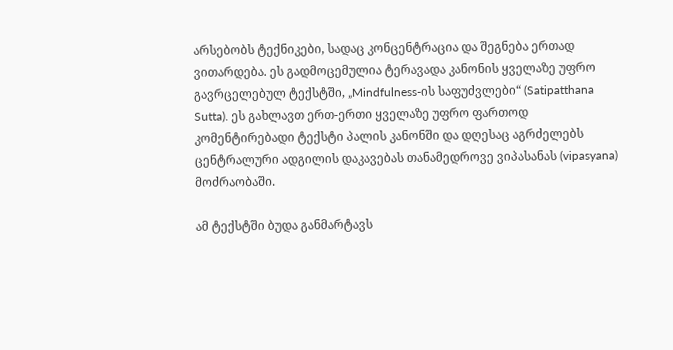არსებობს ტექნიკები, სადაც კონცენტრაცია და შეგნება ერთად ვითარდება. ეს გადმოცემულია ტერავადა კანონის ყველაზე უფრო გავრცელებულ ტექსტში, „Mindfulness-ის საფუძვლები“ (Satipatthana Sutta). ეს გახლავთ ერთ-ერთი ყველაზე უფრო ფართოდ კომენტირებადი ტექსტი პალის კანონში და დღესაც აგრძელებს ცენტრალური ადგილის დაკავებას თანამედროვე ვიპასანას (vipasyana) მოძრაობაში.

ამ ტექსტში ბუდა განმარტავს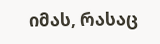იმას, რასაც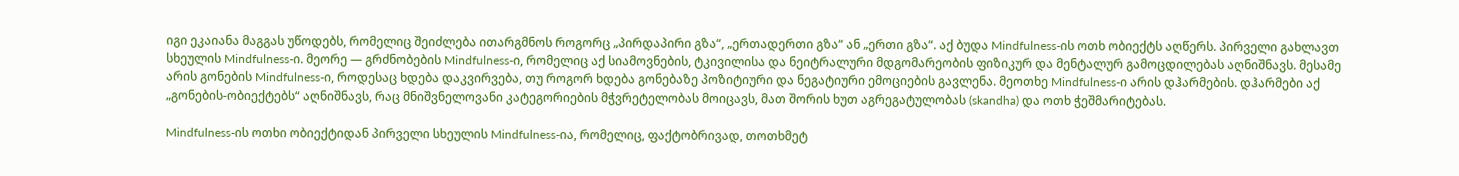იგი ეკაიანა მაგგას უწოდებს, რომელიც შეიძლება ითარგმნოს როგორც „პირდაპირი გზა“, „ერთადერთი გზა“ ან „ერთი გზა“. აქ ბუდა Mindfulness-ის ოთხ ობიექტს აღწერს. პირველი გახლავთ სხეულის Mindfulness-ი. მეორე — გრძნობების Mindfulness-ი, რომელიც აქ სიამოვნების, ტკივილისა და ნეიტრალური მდგომარეობის ფიზიკურ და მენტალურ გამოცდილებას აღნიშნავს. მესამე არის გონების Mindfulness-ი, როდესაც ხდება დაკვირვება, თუ როგორ ხდება გონებაზე პოზიტიური და ნეგატიური ემოციების გავლენა. მეოთხე Mindfulness-ი არის დჰარმების. დჰარმები აქ  „გონების-ობიექტებს“ აღნიშნავს, რაც მნიშვნელოვანი კატეგორიების მჭვრეტელობას მოიცავს, მათ შორის ხუთ აგრეგატულობას (skandha) და ოთხ ჭეშმარიტებას.

Mindfulness-ის ოთხი ობიექტიდან პირველი სხეულის Mindfulness-ია, რომელიც, ფაქტობრივად, თოთხმეტ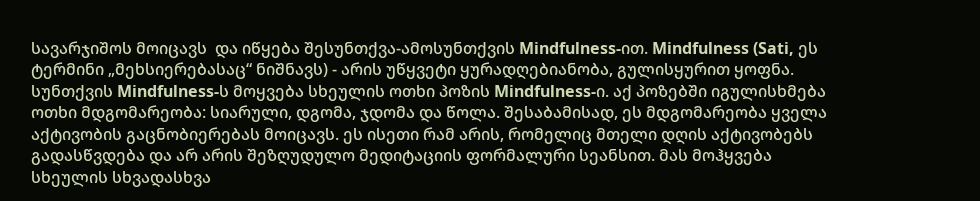სავარჯიშოს მოიცავს  და იწყება შესუნთქვა-ამოსუნთქვის Mindfulness-ით. Mindfulness (Sati, ეს ტერმინი „მეხსიერებასაც“ ნიშნავს) - არის უწყვეტი ყურადღებიანობა, გულისყურით ყოფნა. სუნთქვის Mindfulness-ს მოყვება სხეულის ოთხი პოზის Mindfulness-ი. აქ პოზებში იგულისხმება ოთხი მდგომარეობა: სიარული, დგომა, ჯდომა და წოლა. შესაბამისად, ეს მდგომარეობა ყველა აქტივობის გაცნობიერებას მოიცავს. ეს ისეთი რამ არის, რომელიც მთელი დღის აქტივობებს გადასწვდება და არ არის შეზღუდულო მედიტაციის ფორმალური სეანსით. მას მოჰყვება სხეულის სხვადასხვა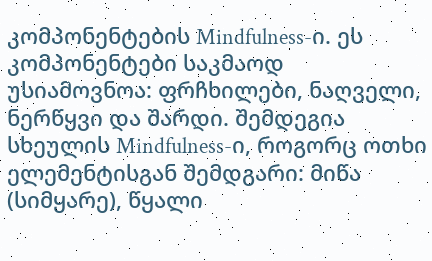კომპონენტების Mindfulness-ი. ეს კომპონენტები საკმაოდ უსიამოვნოა: ფრჩხილები, ნაღველი, ნერწყვი და შარდი. შემდეგია სხეულის Mindfulness-ი, როგორც ოთხი ელემენტისგან შემდგარი: მიწა (სიმყარე), წყალი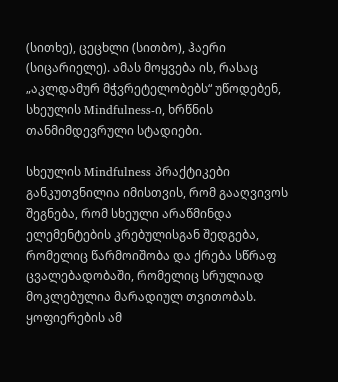(სითხე), ცეცხლი (სითბო), ჰაერი (სიცარიელე). ამას მოყვება ის, რასაც „აკლდამურ მჭვრეტელობებს“ უწოდებენ, სხეულის Mindfulness-ი, ხრწნის თანმიმდევრული სტადიები.

სხეულის Mindfulness პრაქტიკები განკუთვნილია იმისთვის, რომ გააღვივოს შეგნება, რომ სხეული არაწმინდა ელემენტების კრებულისგან შედგება, რომელიც წარმოიშობა და ქრება სწრაფ ცვალებადობაში, რომელიც სრულიად მოკლებულია მარადიულ თვითობას. ყოფიერების ამ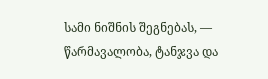სამი ნიშნის შეგნებას, — წარმავალობა, ტანჯვა და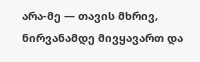არა-მე — თავის მხრივ, ნირვანამდე მივყავართ და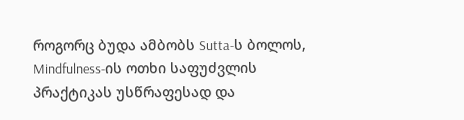როგორც ბუდა ამბობს Sutta-ს ბოლოს, Mindfulness-ის ოთხი საფუძვლის პრაქტიკას უსწრაფესად და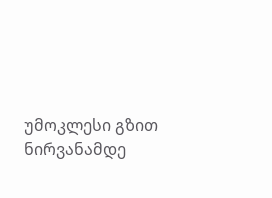უმოკლესი გზით ნირვანამდე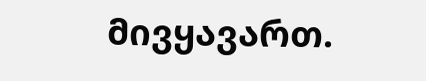მივყავართ.